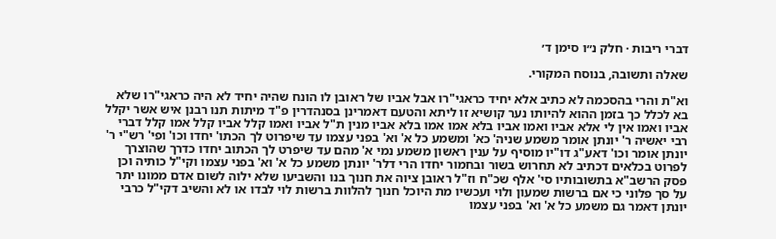דברי ריבות · חלק נ״ו סימן ד׳

שאלה ותשובה, בנוסח המקורי.

וא"ת והרי בהסכמה לא כתיב אלא יחיד כראגי"רו אבל אביו של ראובן לו הונח שהיה יחיד לא היה כראגי"רו שלא בא לכלל כך בזמן ההוא להיותו נער קושיא זו ליתא והטעם דאמרינן בסנהדרין פ"ד מיתות תנו רבנן איש אשר יקלל אביו ואמו אין לי אלא אביו ואמו אביו בלא אמו אמו בלא אביו מנין ת"ל אביו ואמו קלל אביו קלל אמו קלל דברי רבי יאשיה ר' יונתן אומר משמע שניה' כא' ומשמע כל א' וא' בפני עצמו עד שיפרוט לך הכתו' יחדו וכו' ופי' רש"י ר' יונתן אומר וכו' דאע"ג דו"יו מוסיף על ענין ראשון משמע נמי א' מהם עד שיפרט לך הכתוב יחדו כדרך שהוצרך לפרוט בכלאים דכתיב לא תחרוש בשור ובחמור יחדו הרי דלר' יונתן משמע כל א' וא' בפני עצמו וקי"ל כותיה וכן פסק הרשב"א בתשובותיו סי' אלף שכ"ח וז"ל ראובן ציוה את חנוך בנו והשביעו שלא ילוה לשום אדם ממונו יתר על סך פלוני כי אם ברשות שמעון ולוי ועכשיו מת היוכל חנוך להלוות ברשות לוי לבדו או לא והשיב דקי"ל כרבי יונתן דאמר גם משמע כל א' וא' בפני עצמו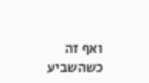ואף זה כשהשביע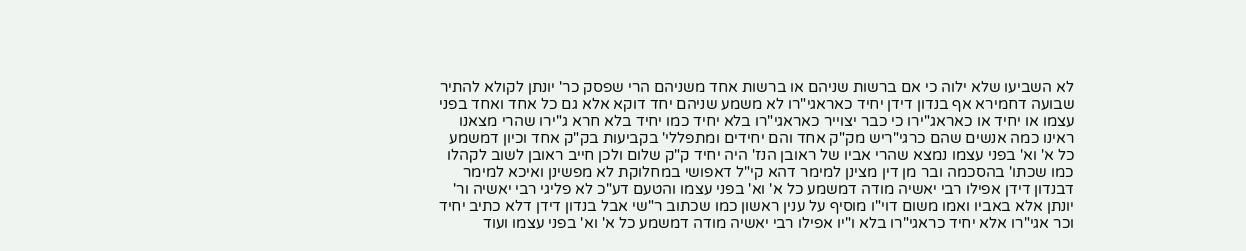לא השביעו שלא ילוה כי אם ברשות שניהם או ברשות אחד משניהם הרי שפסק כר' יונתן לקולא להתיר שבועה דחמירא אף בנדון דידן יחיד כאראגי"רו לא משמע שניהם יחד דוקא אלא גם כל אחד ואחד בפני עצמו או יחיד או כאראג"ירו כי כבר יצוייר כאראגי"רו בלא יחיד כמו יחיד בלא חרא ג"ירו שהרי מצאנו ראינו כמה אנשים שהם כרגי"ריש מק"ק אחד והם יחידים ומתפללי' בקביעות בק"ק אחד וכיון דמשמע כל א' וא' בפני עצמו נמצא שהרי אביו של ראובן הנז' היה יחיד ק"ק שלום ולכן חייב ראובן לשוב לקהלו כמו שכתו' בהסכמה ובר מן דין מצינן למימר דהא קי"ל דאפושי במחלוקת לא מפשינן ואיכא למימר דבנדון דידן אפילו רבי יאשיה מודה דמשמע כל א' וא' בפני עצמו והטעם דע"כ לא פליגי רבי יאשיה ור' יונתן אלא באביו ואמו משום דוי"ו מוסיף על ענין ראשון כמו שכתוב ר"שי אבל בנדון דידן דלא כתיב יחיד וכר אגי"רו אלא יחיד כראגי"רו בלא ו"יו אפילו רבי יאשיה מודה דמשמע כל א' וא' בפני עצמו ועוד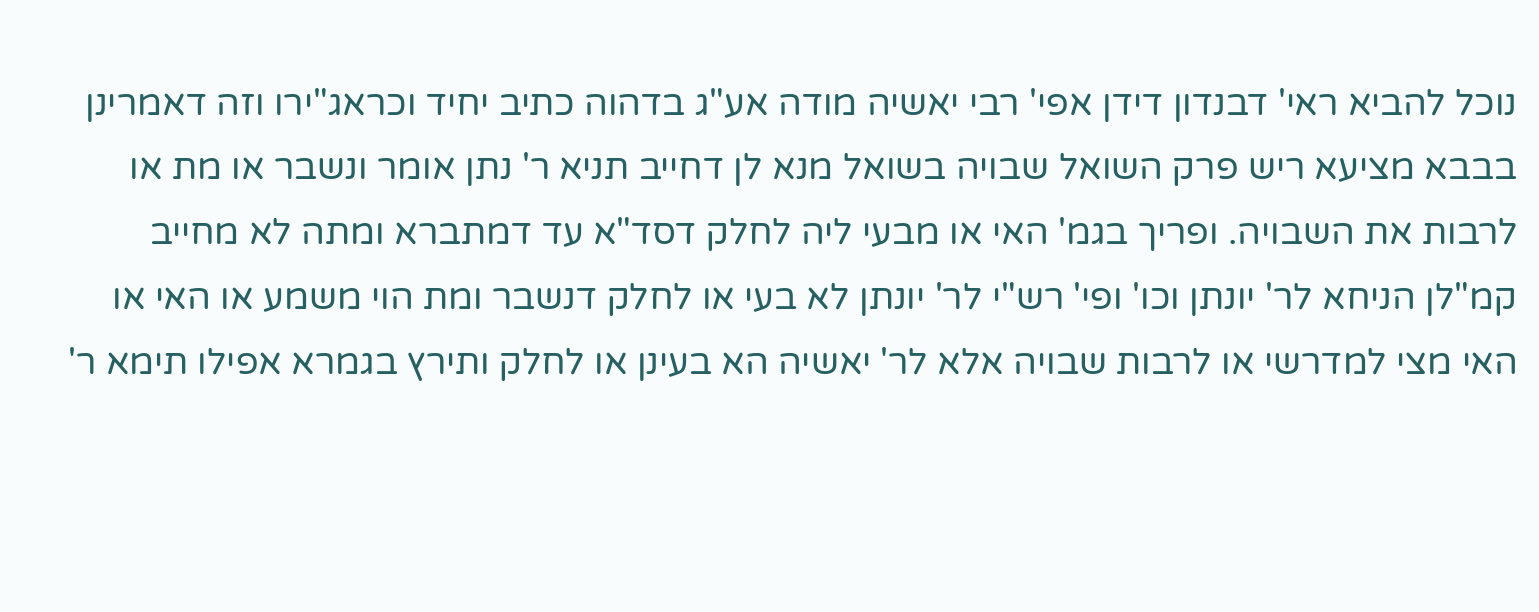נוכל להביא ראי' דבנדון דידן אפי' רבי יאשיה מודה אע"ג בדהוה כתיב יחיד וכראג"ירו וזה דאמרינן בבבא מציעא ריש פרק השואל שבויה בשואל מנא לן דחייב תניא ר' נתן אומר ונשבר או מת או לרבות את השבויה. ופריך בגמ' האי או מבעי ליה לחלק דסד"א עד דמתברא ומתה לא מחייב קמ"לן הניחא לר' יונתן וכו' ופי' רש"י לר' יונתן לא בעי או לחלק דנשבר ומת הוי משמע או האי או האי מצי למדרשי או לרבות שבויה אלא לר' יאשיה הא בעינן או לחלק ותירץ בגמרא אפילו תימא ר'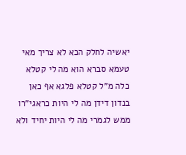יאשיה לחלק הכא לא צריך מאי טעמא סברא הוא מה לי קטלא כלה מ"ל קטלא פלגא אף כאן בנדון דידן מה לי היות כראגי"רו ממש לגמרי מה לי היות יחיד ולא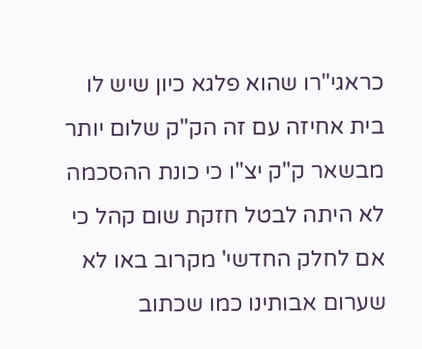כראגי"רו שהוא פלגא כיון שיש לו בית אחיזה עם זה הק"ק שלום יותר מבשאר ק"ק יצ"ו כי כונת ההסכמה לא היתה לבטל חזקת שום קהל כי אם לחלק החדשי' מקרוב באו לא שערום אבותינו כמו שכתוב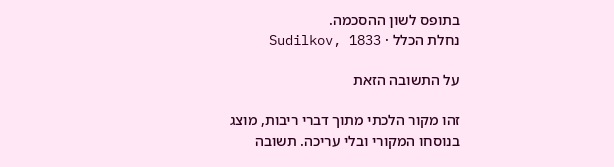בתופס לשון ההסכמה.
נחלת הכלל · Sudilkov, 1833

על התשובה הזאת

זהו מקור הלכתי מתוך דברי ריבות, מוצג בנוסחו המקורי ובלי עריכה. תשובה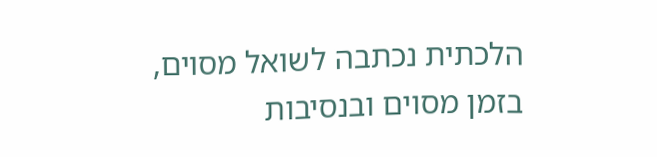הלכתית נכתבה לשואל מסוים, בזמן מסוים ובנסיבות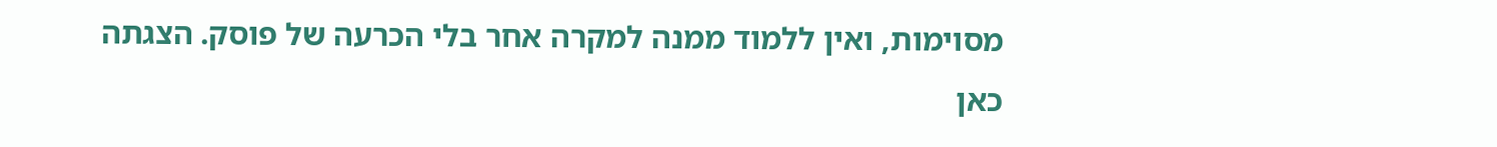מסוימות, ואין ללמוד ממנה למקרה אחר בלי הכרעה של פוסק. הצגתה כאן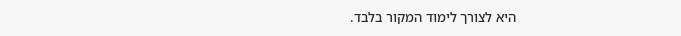היא לצורך לימוד המקור בלבד.